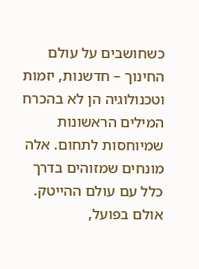כשחושבים על עולם החינוך – חדשנות, יזמות וטכנולוגיה הן לא בהכרח המילים הראשונות שמיוחסות לתחום. אלה מונחים שמזוהים בדרך כלל עם עולם ההייטק. אולם בפועל,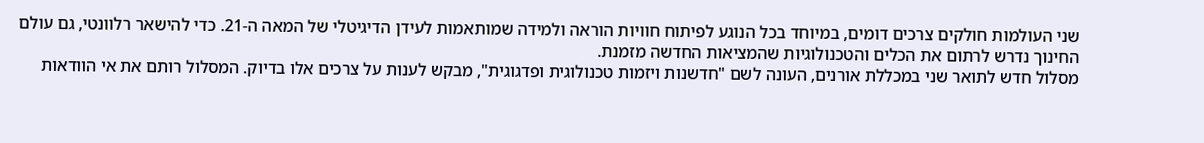שני העולמות חולקים צרכים דומים, במיוחד בכל הנוגע לפיתוח חוויות הוראה ולמידה שמותאמות לעידן הדיגיטלי של המאה ה-21. כדי להישאר רלוונטי, גם עולם החינוך נדרש לרתום את הכלים והטכנולוגיות שהמציאות החדשה מזמנת.
מסלול חדש לתואר שני במכללת אורנים, העונה לשם "חדשנות ויזמות טכנולוגית ופדגוגית", מבקש לענות על צרכים אלו בדיוק. המסלול רותם את אי הוודאות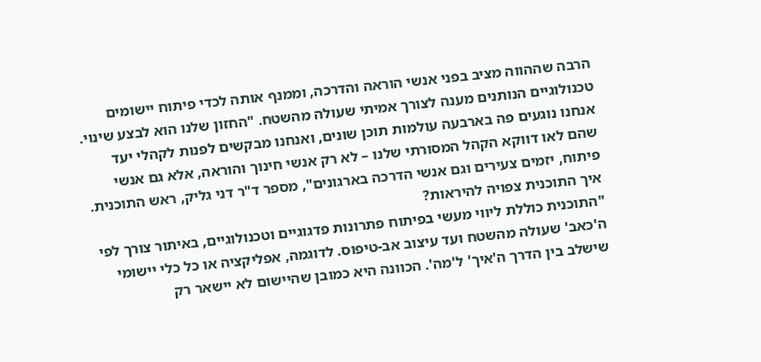הרבה שההווה מציב בפני אנשי הוראה והדרכה, וממנף אותה לכדי פיתוח יישומים טכנולוגיים הנותנים מענה לצורך אמיתי שעולה מהשטח. "החזון שלנו הוא לבצע שינוי. אנחנו נוגעים פה בארבעה עולמות תוכן שונים, ואנחנו מבקשים לפנות לקהלי יעד שהם לאו דווקא הקהל המסורתי שלנו – לא רק אנשי חינוך והוראה, אלא גם אנשי פיתוח, יזמים צעירים וגם אנשי הדרכה בארגונים", מספר ד"ר דני גליק, ראש התוכנית.
איך התוכנית צפויה להיראות?
"התוכנית כוללת ליווי מעשי בפיתוח פתרונות פדגוגיים וטכנולוגיים, באיתור צורך לפי ה'כאב' שעולה מהשטח ועד עיצוב אב-טיפוס. לדוגמה, אפליקציה או כל כלי יישומי שישלב בין הדרך ה'איך' ל'מה'. הכוונה היא כמובן שהיישום לא יישאר רק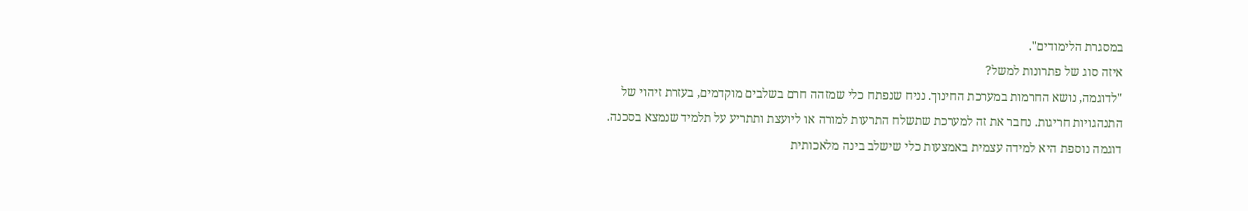במסגרת הלימודים".
איזה סוג של פתרונות למשל?
"לדוגמה, נושא החרמות במערכת החינוך. נניח שנפתח כלי שמזהה חרם בשלבים מוקדמים, בעזרת זיהוי של התנהגויות חריגות. נחבר את זה למערכת שתשלח התרעות למורה או ליועצת ותתריע על תלמיד שנמצא בסכנה. דוגמה נוספת היא למידה עצמית באמצעות כלי שישלב בינה מלאכותית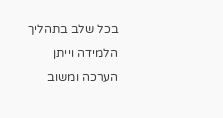בכל שלב בתהליך הלמידה וייתן הערכה ומשוב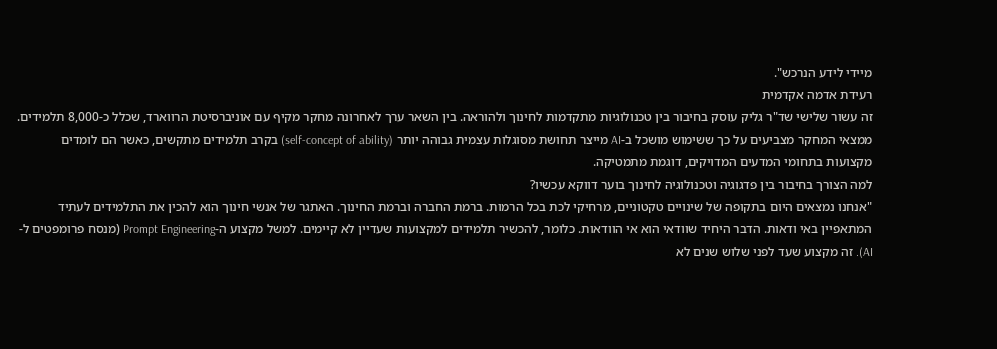מיידי לידע הנרכש".
רעידת אדמה אקדמית
זה עשור שלישי שד"ר גליק עוסק בחיבור בין טכנולוגיות מתקדמות לחינוך ולהוראה. בין השאר ערך לאחרונה מחקר מקיף עם אוניברסיטת הרווארד, שכלל כ-8,000 תלמידים. ממצאי המחקר מצביעים על כך ששימוש מושכל ב-AI מייצר תחושת מסוגלות עצמית גבוהה יותר (self-concept of ability) בקרב תלמידים מתקשים, כאשר הם לומדים מקצועות בתחומי המדעים המדויקים, דוגמת מתמטיקה.
למה הצורך בחיבור בין פדגוגיה וטכנולוגיה לחינוך בוער דווקא עכשיו?
"אנחנו נמצאים היום בתקופה של שינויים טקטוניים, מרחיקי לכת בכל הרמות. ברמת החברה וברמת החינוך. האתגר של אנשי חינוך הוא להכין את התלמידים לעתיד המתאפיין באי ודאות. הדבר היחיד שוודאי הוא אי הוודאות. כלומר, להכשיר תלמידים למקצועות שעדיין לא קיימים. למשל מקצוע ה-Prompt Engineering (מנסח פרומפטים ל-AI). זה מקצוע שעד לפני שלוש שנים לא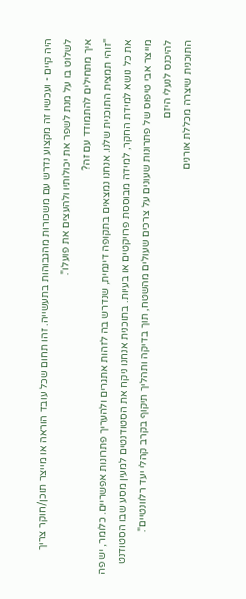היה קיים - ועכשיו זה מקצוע נדרש עם משכורות מהגבוהות בתעשייה. זהו תחום שכל עובד הוראה או מייצר תוכן/חוקר צריך לשלוט בו על מנת לשפר את יכולותיו ולהעצים את פועלו".
איך מתחילים להתמודד עם זה?
"זוהי תמצית התוכנית שלנו. אנחנו נמצאים בתקופה דינמית, שנדרש בה לזהות אתגרים ולהעריך פתרונות אפשריים. כלומר, יש פה את כל נושא למידת החקר, למידה מבוססת פרויקטים או בעיות. בתוכנית אנחנו ניקח את הסטודנטים למעין מסע שבו הסטודנט מייצר אבי טיפוס של פתרונות שעונים על צרכים שעולים מהשטח, תוך בדיקה ותהליך תיקוף בקרב קהלי יעד רלוונטיים".
להיכנס לנעלי היזם
התוכנית שיצרה מכללת אורנים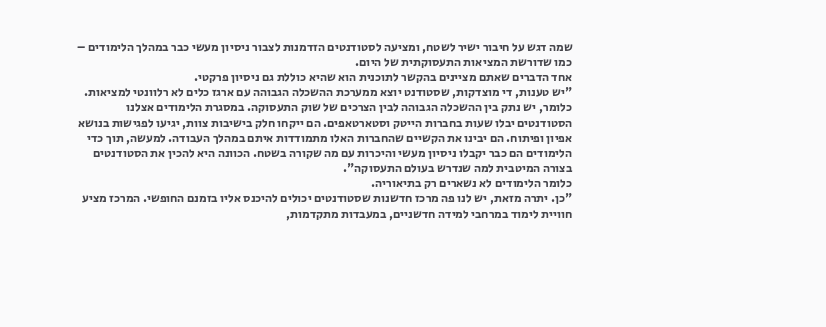שמה דגש על חיבור ישיר לשטח, ומציעה לסטודנטים הזדמנות לצבור ניסיון מעשי כבר במהלך הלימודים – כמו שדורשת המציאות התעסוקתית של היום.
אחד הדברים שאתם מציינים בהקשר לתוכנית הוא שהיא כוללת גם ניסיון פרקטי.
"יש טענות, די מוצדקות, שסטודנט יוצא ממערכת ההשכלה הגבוהה עם ארגז כלים לא רלוונטי למציאות. כלומר, יש נתק בין ההשכלה הגבוהה לבין הצרכים של שוק התעסוקה. במסגרת הלימודים אצלנו הסטודנטים יבלו שעות בחברות הייטק וסטארטאפים. הם ייקחו חלק בישיבות צוות, יגיעו לפגישות בנושא אפיון ופיתוח. הם יבינו את הקשיים שהחברות האלו מתמודדות איתם במהלך העבודה. למעשה, תוך כדי הלימודים הם כבר יקבלו ניסיון מעשי והיכרות עם מה שקורה בשטח. הכוונה היא להכין את הסטודנטים בצורה המיטבית למה שנדרש בעולם התעסוקה".
כלומר הלימודים לא נשארים רק בתיאוריה.
"כן. יתרה מזאת, יש לנו פה מרכז חדשנות שסטודנטים יכולים להיכנס אליו בזמנם החופשי. המרכז מציע חוויית לימוד במרחבי למידה חדשניים, במעבדות מתקדמות,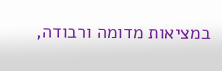במציאות מדומה ורבודה,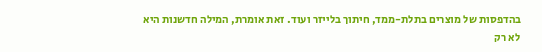בהדפסות של מוצרים בתלת-ממד, חיתוך בלייזר ועוד. זאת אומרת, המילה חדשנות היא לא רק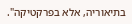בתיאוריה, אלא בפרקטיקה".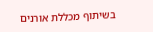בשיתוף מכללת אורנים